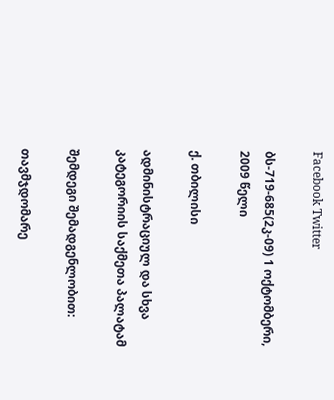Facebook Twitter

ბს-719-685(2კ-09) 1 ოქტომბერი, 2009 წელი

ქ. თბილისი

ადმინისტრაციულ და სხვა კატეგორიის საქმეთა პალატამ

შემდეგი შემადგენლობით:

თავმჯდომარე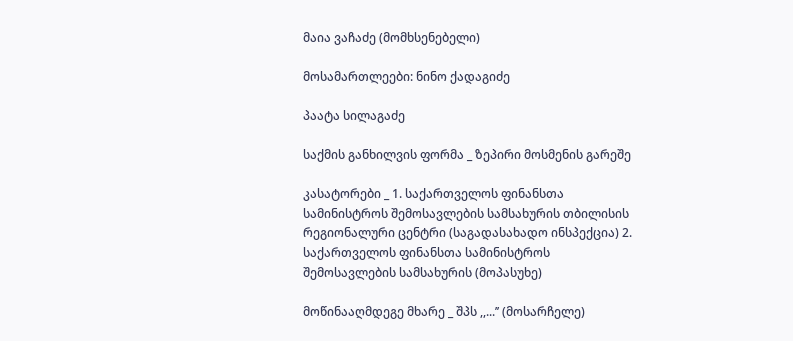მაია ვაჩაძე (მომხსენებელი)

მოსამართლეები: ნინო ქადაგიძე

პაატა სილაგაძე

საქმის განხილვის ფორმა _ ზეპირი მოსმენის გარეშე

კასატორები _ 1. საქართველოს ფინანსთა სამინისტროს შემოსავლების სამსახურის თბილისის რეგიონალური ცენტრი (საგადასახადო ინსპექცია) 2. საქართველოს ფინანსთა სამინისტროს შემოსავლების სამსახურის (მოპასუხე)

მოწინააღმდეგე მხარე _ შპს ,,...’’ (მოსარჩელე)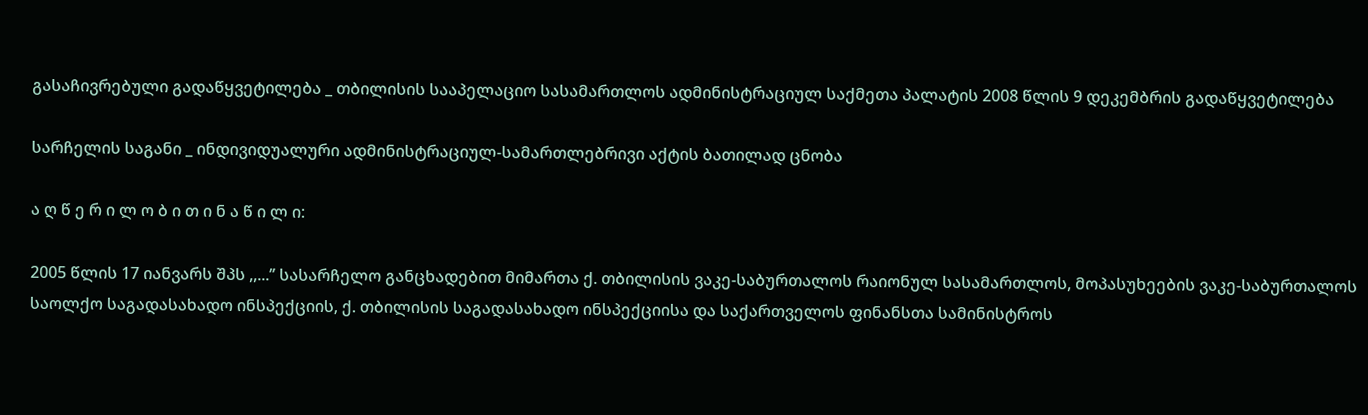გასაჩივრებული გადაწყვეტილება _ თბილისის სააპელაციო სასამართლოს ადმინისტრაციულ საქმეთა პალატის 2008 წლის 9 დეკემბრის გადაწყვეტილება

სარჩელის საგანი _ ინდივიდუალური ადმინისტრაციულ-სამართლებრივი აქტის ბათილად ცნობა

ა ღ წ ე რ ი ლ ო ბ ი თ ი ნ ა წ ი ლ ი:

2005 წლის 17 იანვარს შპს ,,...’’ სასარჩელო განცხადებით მიმართა ქ. თბილისის ვაკე-საბურთალოს რაიონულ სასამართლოს, მოპასუხეების ვაკე-საბურთალოს საოლქო საგადასახადო ინსპექციის, ქ. თბილისის საგადასახადო ინსპექციისა და საქართველოს ფინანსთა სამინისტროს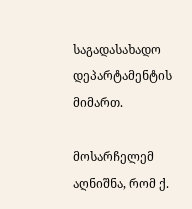საგადასახადო დეპარტამენტის მიმართ.

მოსარჩელემ აღნიშნა, რომ ქ.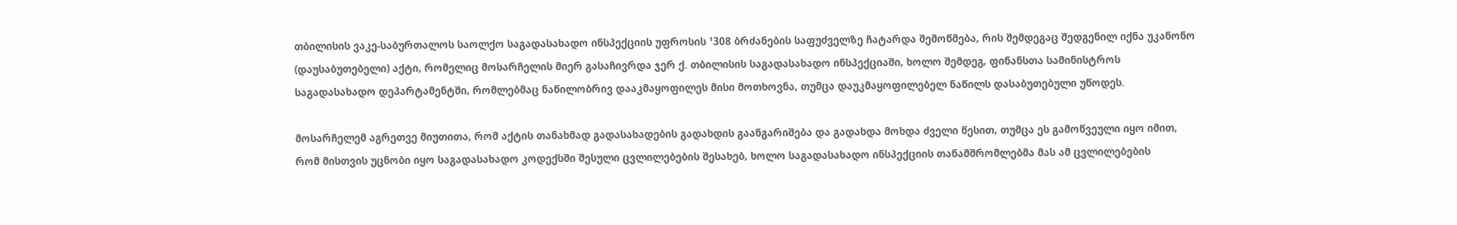თბილისის ვაკე-საბურთალოს საოლქო საგადასახადო ინსპექციის უფროსის ¹308 ბრძანების საფუძველზე ჩატარდა შემოწმება, რის შემდეგაც შედგენილ იქნა უკანონო (დაუსაბუთებელი) აქტი, რომელიც მოსარჩელის მიერ გასაჩივრდა ჯერ ქ. თბილისის საგადასახადო ინსპექციაში, ხოლო შემდეგ, ფინანსთა სამინისტროს საგადასახადო დეპარტამენტში, რომლებმაც ნაწილობრივ დააკმაყოფილეს მისი მოთხოვნა, თუმცა დაუკმაყოფილებელ ნაწილს დასაბუთებული უწოდეს.

მოსარჩელემ აგრეთვე მიუთითა, რომ აქტის თანახმად გადასახადების გადახდის გაანგარიშება და გადახდა მოხდა ძველი წესით, თუმცა ეს გამოწვეული იყო იმით, რომ მისთვის უცნობი იყო საგადასახადო კოდექსში შესული ცვლილებების შესახებ, ხოლო საგადასახადო ინსპექციის თანამშრომლებმა მას ამ ცვლილებების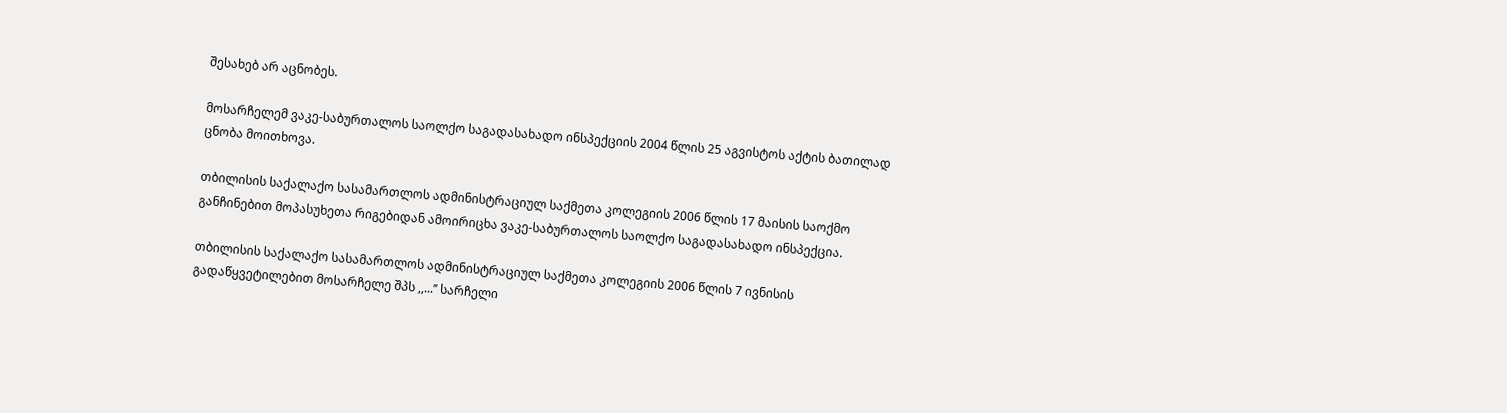შესახებ არ აცნობეს.

მოსარჩელემ ვაკე-საბურთალოს საოლქო საგადასახადო ინსპექციის 2004 წლის 25 აგვისტოს აქტის ბათილად ცნობა მოითხოვა.

თბილისის საქალაქო სასამართლოს ადმინისტრაციულ საქმეთა კოლეგიის 2006 წლის 17 მაისის საოქმო განჩინებით მოპასუხეთა რიგებიდან ამოირიცხა ვაკე-საბურთალოს საოლქო საგადასახადო ინსპექცია.

თბილისის საქალაქო სასამართლოს ადმინისტრაციულ საქმეთა კოლეგიის 2006 წლის 7 ივნისის გადაწყვეტილებით მოსარჩელე შპს ,,...’’ სარჩელი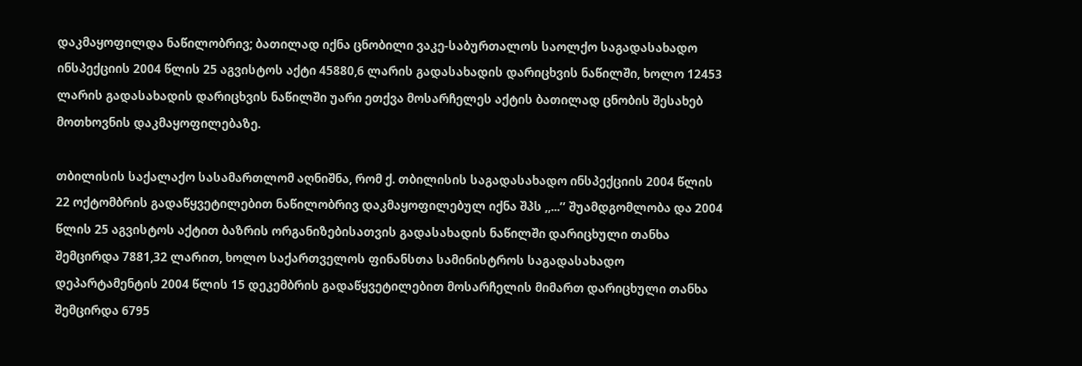დაკმაყოფილდა ნაწილობრივ; ბათილად იქნა ცნობილი ვაკე-საბურთალოს საოლქო საგადასახადო ინსპექციის 2004 წლის 25 აგვისტოს აქტი 45880,6 ლარის გადასახადის დარიცხვის ნაწილში, ხოლო 12453 ლარის გადასახადის დარიცხვის ნაწილში უარი ეთქვა მოსარჩელეს აქტის ბათილად ცნობის შესახებ მოთხოვნის დაკმაყოფილებაზე.

თბილისის საქალაქო სასამართლომ აღნიშნა, რომ ქ. თბილისის საგადასახადო ინსპექციის 2004 წლის 22 ოქტომბრის გადაწყვეტილებით ნაწილობრივ დაკმაყოფილებულ იქნა შპს ,,...’’ შუამდგომლობა და 2004 წლის 25 აგვისტოს აქტით ბაზრის ორგანიზებისათვის გადასახადის ნაწილში დარიცხული თანხა შემცირდა 7881,32 ლარით, ხოლო საქართველოს ფინანსთა სამინისტროს საგადასახადო დეპარტამენტის 2004 წლის 15 დეკემბრის გადაწყვეტილებით მოსარჩელის მიმართ დარიცხული თანხა შემცირდა 6795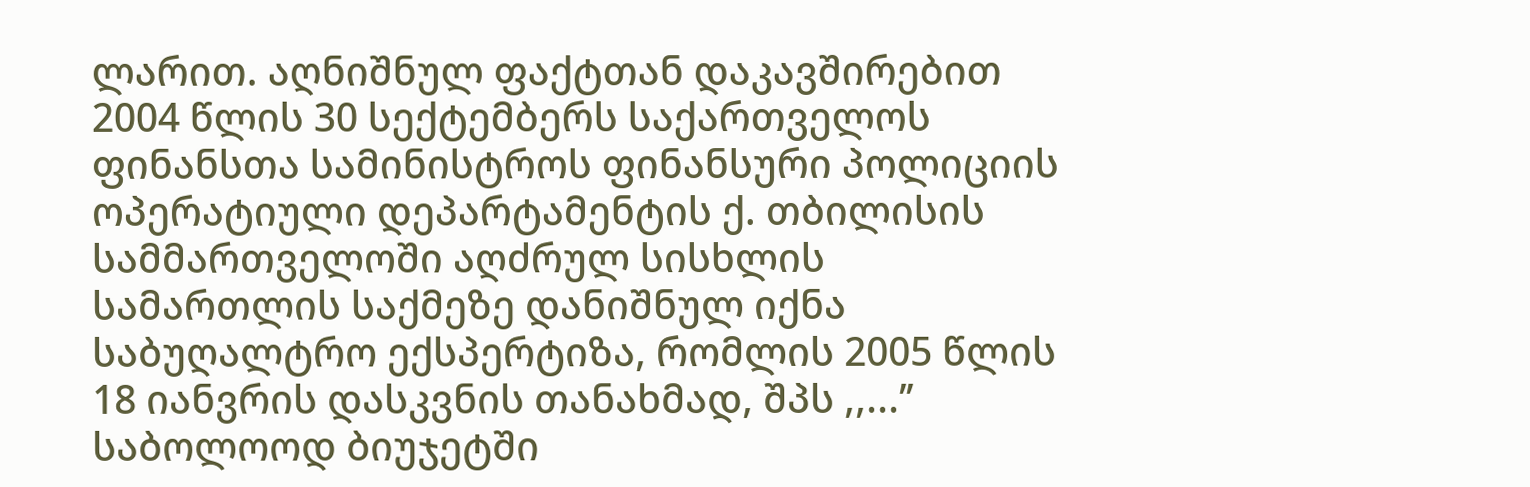ლარით. აღნიშნულ ფაქტთან დაკავშირებით 2004 წლის 30 სექტემბერს საქართველოს ფინანსთა სამინისტროს ფინანსური პოლიციის ოპერატიული დეპარტამენტის ქ. თბილისის სამმართველოში აღძრულ სისხლის სამართლის საქმეზე დანიშნულ იქნა საბუღალტრო ექსპერტიზა, რომლის 2005 წლის 18 იანვრის დასკვნის თანახმად, შპს ,,...’’ საბოლოოდ ბიუჯეტში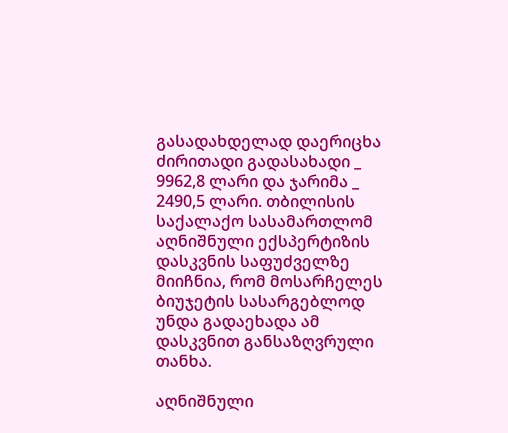გასადახდელად დაერიცხა ძირითადი გადასახადი _ 9962,8 ლარი და ჯარიმა _ 2490,5 ლარი. თბილისის საქალაქო სასამართლომ აღნიშნული ექსპერტიზის დასკვნის საფუძველზე მიიჩნია, რომ მოსარჩელეს ბიუჯეტის სასარგებლოდ უნდა გადაეხადა ამ დასკვნით განსაზღვრული თანხა.

აღნიშნული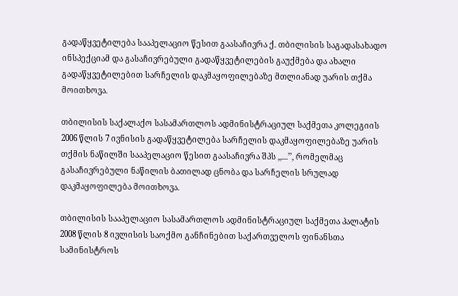გადაწყვეტილება სააპელაციო წესით გაასაჩივრა ქ. თბილისის საგადასახადო ინსპექციამ და გასაჩივრებული გადაწყვეტილების გაუქმება და ახალი გადაწყვეტილებით სარჩელის დაკმაყოფილებაზე მთლიანად უარის თქმა მოითხოვა.

თბილისის საქალაქო სასამართლოს ადმინისტრაციულ საქმეთა კოლეგიის 2006 წლის 7 ივნისის გადაწყვეტილება სარჩელის დაკმაყოფილებაზე უარის თქმის ნაწილში სააპელაციო წესით გაასაჩივრა შპს ,,...’’, რომელმაც გასაჩივრებული ნაწილის ბათილად ცნობა და სარჩელის სრულად დაკმაყოფილება მოითხოვა.

თბილისის სააპელაციო სასამართლოს ადმინისტრაციულ საქმეთა პალატის 2008 წლის 8 ივლისის საოქმო განჩინებით საქართველოს ფინანსთა სამინისტროს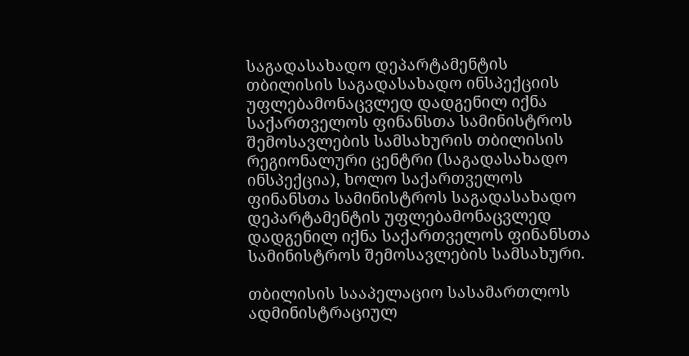საგადასახადო დეპარტამენტის თბილისის საგადასახადო ინსპექციის უფლებამონაცვლედ დადგენილ იქნა საქართველოს ფინანსთა სამინისტროს შემოსავლების სამსახურის თბილისის რეგიონალური ცენტრი (საგადასახადო ინსპექცია), ხოლო საქართველოს ფინანსთა სამინისტროს საგადასახადო დეპარტამენტის უფლებამონაცვლედ დადგენილ იქნა საქართველოს ფინანსთა სამინისტროს შემოსავლების სამსახური.

თბილისის სააპელაციო სასამართლოს ადმინისტრაციულ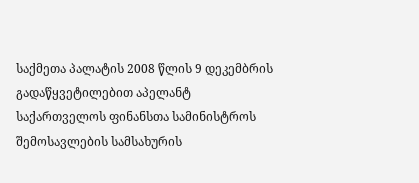საქმეთა პალატის 2008 წლის 9 დეკემბრის გადაწყვეტილებით აპელანტ საქართველოს ფინანსთა სამინისტროს შემოსავლების სამსახურის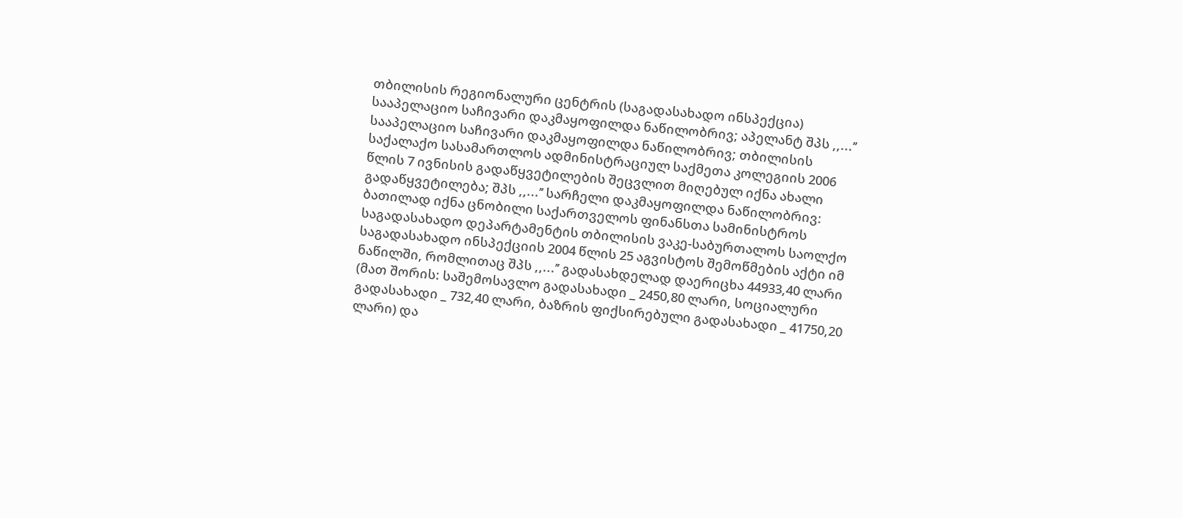თბილისის რეგიონალური ცენტრის (საგადასახადო ინსპექცია) სააპელაციო საჩივარი დაკმაყოფილდა ნაწილობრივ; აპელანტ შპს ,,...’’ სააპელაციო საჩივარი დაკმაყოფილდა ნაწილობრივ; თბილისის საქალაქო სასამართლოს ადმინისტრაციულ საქმეთა კოლეგიის 2006 წლის 7 ივნისის გადაწყვეტილების შეცვლით მიღებულ იქნა ახალი გადაწყვეტილება; შპს ,,...’’ სარჩელი დაკმაყოფილდა ნაწილობრივ: ბათილად იქნა ცნობილი საქართველოს ფინანსთა სამინისტროს საგადასახადო დეპარტამენტის თბილისის ვაკე-საბურთალოს საოლქო საგადასახადო ინსპექციის 2004 წლის 25 აგვისტოს შემოწმების აქტი იმ ნაწილში, რომლითაც შპს ,,...’’ გადასახდელად დაერიცხა 44933,40 ლარი (მათ შორის: საშემოსავლო გადასახადი _ 2450,80 ლარი, სოციალური გადასახადი _ 732,40 ლარი, ბაზრის ფიქსირებული გადასახადი _ 41750,20 ლარი) და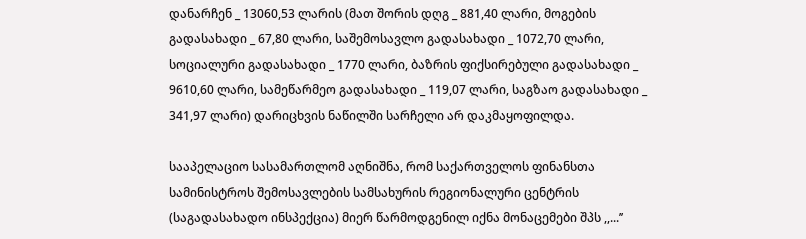დანარჩენ _ 13060,53 ლარის (მათ შორის დღგ _ 881,40 ლარი, მოგების გადასახადი _ 67,80 ლარი, საშემოსავლო გადასახადი _ 1072,70 ლარი, სოციალური გადასახადი _ 1770 ლარი, ბაზრის ფიქსირებული გადასახადი _ 9610,60 ლარი, სამეწარმეო გადასახადი _ 119,07 ლარი, საგზაო გადასახადი _ 341,97 ლარი) დარიცხვის ნაწილში სარჩელი არ დაკმაყოფილდა.

სააპელაციო სასამართლომ აღნიშნა, რომ საქართველოს ფინანსთა სამინისტროს შემოსავლების სამსახურის რეგიონალური ცენტრის (საგადასახადო ინსპექცია) მიერ წარმოდგენილ იქნა მონაცემები შპს ,,...’’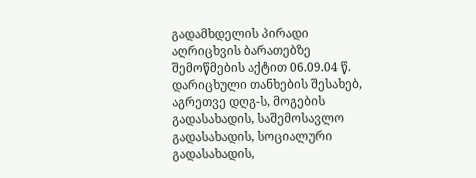გადამხდელის პირადი აღრიცხვის ბარათებზე შემოწმების აქტით 06.09.04 წ. დარიცხული თანხების შესახებ, აგრეთვე დღგ-ს, მოგების გადასახადის, საშემოსავლო გადასახადის, სოციალური გადასახადის,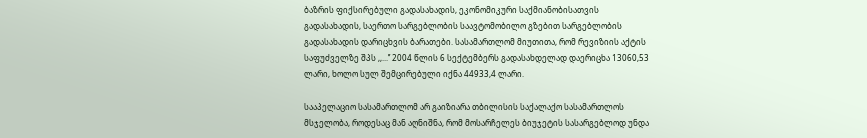ბაზრის ფიქსირებული გადასახადის, ეკონომიკური საქმიანობისათვის გადასახადის, საერთო სარგებლობის საავტომობილო გზებით სარგებლობის გადასახადის დარიცხვის ბარათები. სასამართლომ მიუთითა, რომ რევიზიის აქტის საფუძველზე შპს ,,...’’ 2004 წლის 6 სექტემბერს გადასახდელად დაერიცხა 13060,53 ლარი, ხოლო სულ შემცირებული იქნა 44933,4 ლარი.

სააპელაციო სასამართლომ არ გაიზიარა თბილისის საქალაქო სასამართლოს მსჯელობა, როდესაც მან აღნიშნა, რომ მოსარჩელეს ბიუჯეტის სასარგებლოდ უნდა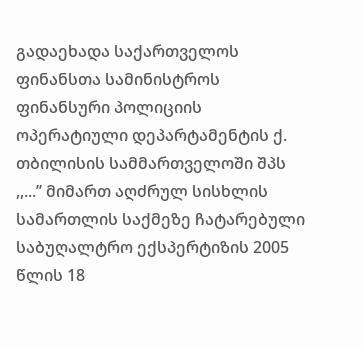გადაეხადა საქართველოს ფინანსთა სამინისტროს ფინანსური პოლიციის ოპერატიული დეპარტამენტის ქ. თბილისის სამმართველოში შპს ,,...’’ მიმართ აღძრულ სისხლის სამართლის საქმეზე ჩატარებული საბუღალტრო ექსპერტიზის 2005 წლის 18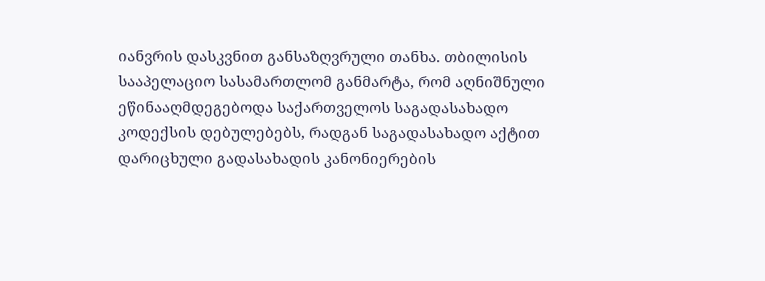იანვრის დასკვნით განსაზღვრული თანხა. თბილისის სააპელაციო სასამართლომ განმარტა, რომ აღნიშნული ეწინააღმდეგებოდა საქართველოს საგადასახადო კოდექსის დებულებებს, რადგან საგადასახადო აქტით დარიცხული გადასახადის კანონიერების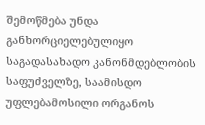შემოწმება უნდა განხორციელებულიყო საგადასახადო კანონმდებლობის საფუძველზე, საამისდო უფლებამოსილი ორგანოს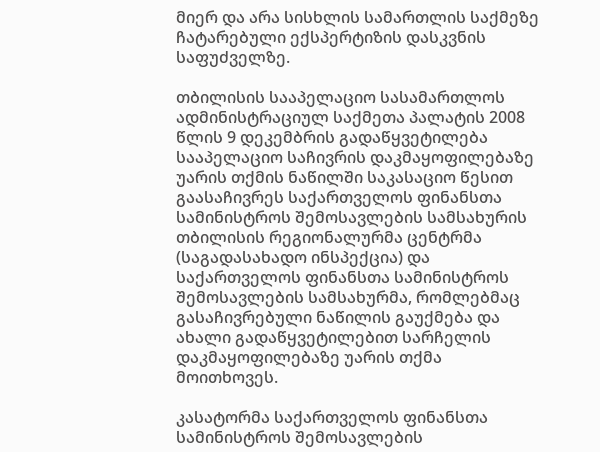მიერ და არა სისხლის სამართლის საქმეზე ჩატარებული ექსპერტიზის დასკვნის საფუძველზე.

თბილისის სააპელაციო სასამართლოს ადმინისტრაციულ საქმეთა პალატის 2008 წლის 9 დეკემბრის გადაწყვეტილება სააპელაციო საჩივრის დაკმაყოფილებაზე უარის თქმის ნაწილში საკასაციო წესით გაასაჩივრეს საქართველოს ფინანსთა სამინისტროს შემოსავლების სამსახურის თბილისის რეგიონალურმა ცენტრმა (საგადასახადო ინსპექცია) და საქართველოს ფინანსთა სამინისტროს შემოსავლების სამსახურმა, რომლებმაც გასაჩივრებული ნაწილის გაუქმება და ახალი გადაწყვეტილებით სარჩელის დაკმაყოფილებაზე უარის თქმა მოითხოვეს.

კასატორმა საქართველოს ფინანსთა სამინისტროს შემოსავლების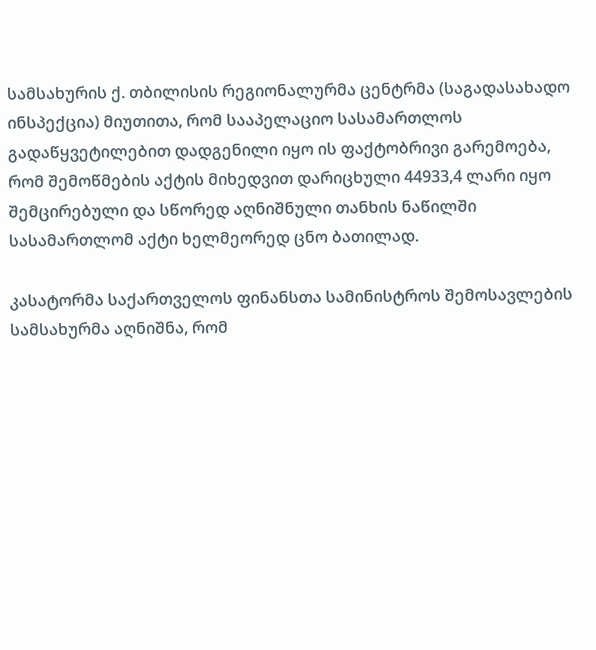სამსახურის ქ. თბილისის რეგიონალურმა ცენტრმა (საგადასახადო ინსპექცია) მიუთითა, რომ სააპელაციო სასამართლოს გადაწყვეტილებით დადგენილი იყო ის ფაქტობრივი გარემოება, რომ შემოწმების აქტის მიხედვით დარიცხული 44933,4 ლარი იყო შემცირებული და სწორედ აღნიშნული თანხის ნაწილში სასამართლომ აქტი ხელმეორედ ცნო ბათილად.

კასატორმა საქართველოს ფინანსთა სამინისტროს შემოსავლების სამსახურმა აღნიშნა, რომ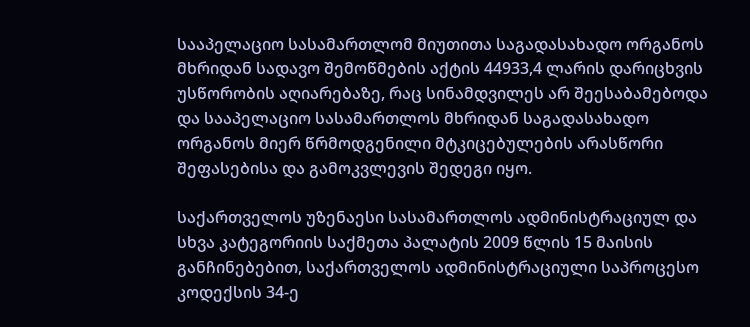სააპელაციო სასამართლომ მიუთითა საგადასახადო ორგანოს მხრიდან სადავო შემოწმების აქტის 44933,4 ლარის დარიცხვის უსწორობის აღიარებაზე, რაც სინამდვილეს არ შეესაბამებოდა და სააპელაციო სასამართლოს მხრიდან საგადასახადო ორგანოს მიერ წრმოდგენილი მტკიცებულების არასწორი შეფასებისა და გამოკვლევის შედეგი იყო.

საქართველოს უზენაესი სასამართლოს ადმინისტრაციულ და სხვა კატეგორიის საქმეთა პალატის 2009 წლის 15 მაისის განჩინებებით, საქართველოს ადმინისტრაციული საპროცესო კოდექსის 34-ე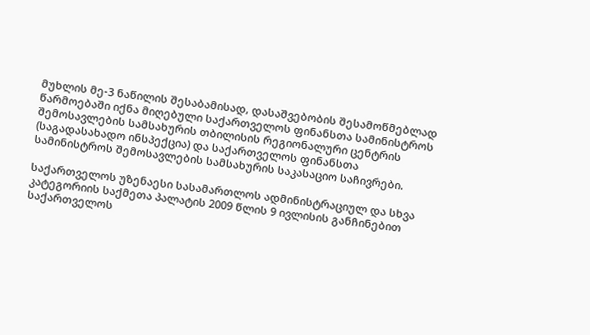მუხლის მე-3 ნაწილის შესაბამისად, დასაშვებობის შესამოწმებლად წარმოებაში იქნა მიღებული საქართველოს ფინანსთა სამინისტროს შემოსავლების სამსახურის თბილისის რეგიონალური ცენტრის (საგადასახადო ინსპექცია) და საქართველოს ფინანსთა სამინისტროს შემოსავლების სამსახურის საკასაციო საჩივრები.

საქართველოს უზენაესი სასამართლოს ადმინისტრაციულ და სხვა კატეგორიის საქმეთა პალატის 2009 წლის 9 ივლისის განჩინებით საქართველოს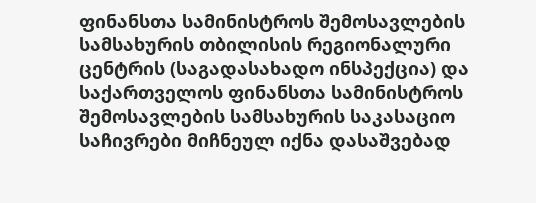ფინანსთა სამინისტროს შემოსავლების სამსახურის თბილისის რეგიონალური ცენტრის (საგადასახადო ინსპექცია) და საქართველოს ფინანსთა სამინისტროს შემოსავლების სამსახურის საკასაციო საჩივრები მიჩნეულ იქნა დასაშვებად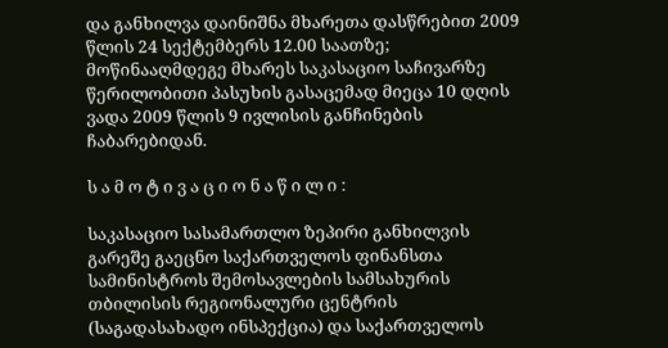და განხილვა დაინიშნა მხარეთა დასწრებით 2009 წლის 24 სექტემბერს 12.00 საათზე; მოწინააღმდეგე მხარეს საკასაციო საჩივარზე წერილობითი პასუხის გასაცემად მიეცა 10 დღის ვადა 2009 წლის 9 ივლისის განჩინების ჩაბარებიდან.

ს ა მ ო ტ ი ვ ა ც ი ო ნ ა წ ი ლ ი :

საკასაციო სასამართლო ზეპირი განხილვის გარეშე გაეცნო საქართველოს ფინანსთა სამინისტროს შემოსავლების სამსახურის თბილისის რეგიონალური ცენტრის (საგადასახადო ინსპექცია) და საქართველოს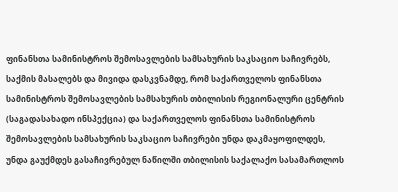ფინანსთა სამინისტროს შემოსავლების სამსახურის საკსაციო საჩივრებს, საქმის მასალებს და მივიდა დასკვნამდე, რომ საქართველოს ფინანსთა სამინისტროს შემოსავლების სამსახურის თბილისის რეგიონალური ცენტრის (საგადასახადო ინსპექცია) და საქართველოს ფინანსთა სამინისტროს შემოსავლების სამსახურის საკსაციო საჩივრები უნდა დაკმაყოფილდეს, უნდა გაუქმდეს გასაჩივრებულ ნაწილში თბილისის საქალაქო სასამართლოს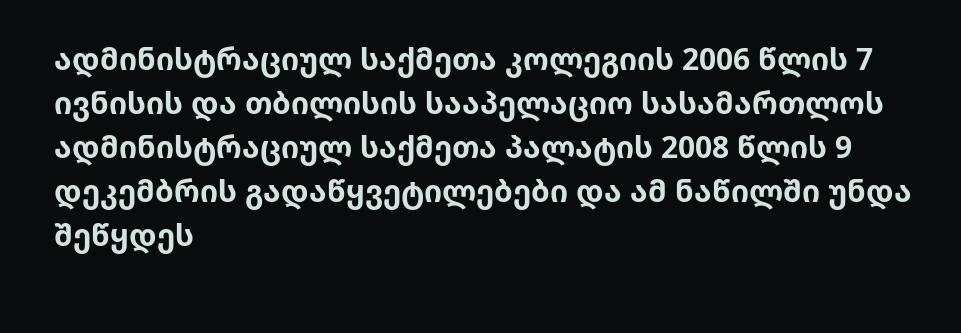ადმინისტრაციულ საქმეთა კოლეგიის 2006 წლის 7 ივნისის და თბილისის სააპელაციო სასამართლოს ადმინისტრაციულ საქმეთა პალატის 2008 წლის 9 დეკემბრის გადაწყვეტილებები და ამ ნაწილში უნდა შეწყდეს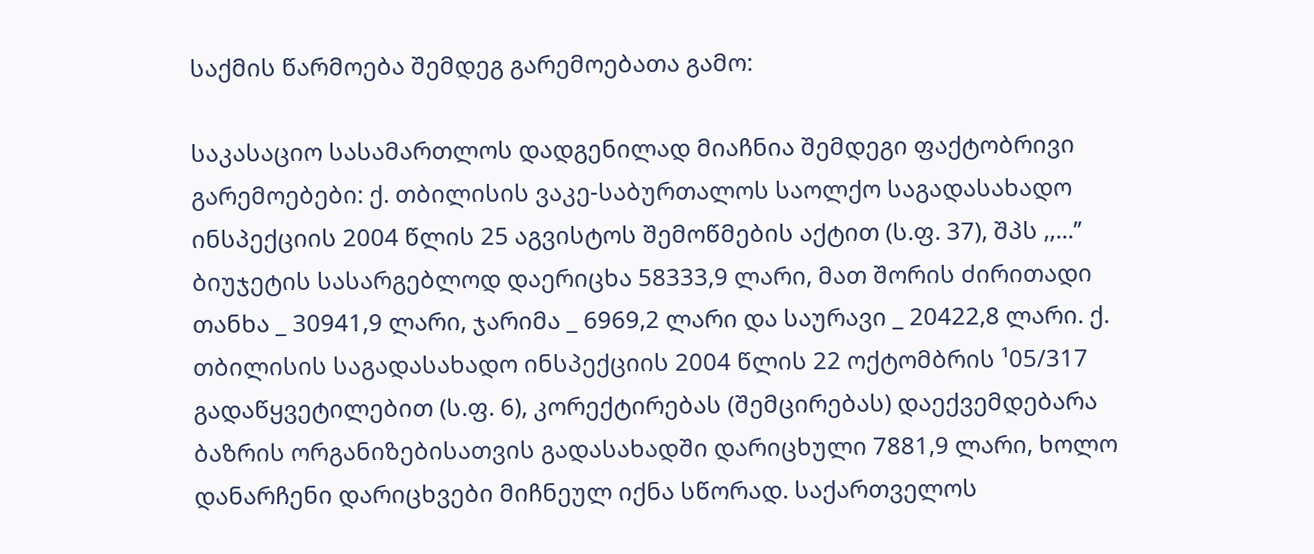საქმის წარმოება შემდეგ გარემოებათა გამო:

საკასაციო სასამართლოს დადგენილად მიაჩნია შემდეგი ფაქტობრივი გარემოებები: ქ. თბილისის ვაკე-საბურთალოს საოლქო საგადასახადო ინსპექციის 2004 წლის 25 აგვისტოს შემოწმების აქტით (ს.ფ. 37), შპს ,,...’’ ბიუჯეტის სასარგებლოდ დაერიცხა 58333,9 ლარი, მათ შორის ძირითადი თანხა _ 30941,9 ლარი, ჯარიმა _ 6969,2 ლარი და საურავი _ 20422,8 ლარი. ქ. თბილისის საგადასახადო ინსპექციის 2004 წლის 22 ოქტომბრის ¹05/317 გადაწყვეტილებით (ს.ფ. 6), კორექტირებას (შემცირებას) დაექვემდებარა ბაზრის ორგანიზებისათვის გადასახადში დარიცხული 7881,9 ლარი, ხოლო დანარჩენი დარიცხვები მიჩნეულ იქნა სწორად. საქართველოს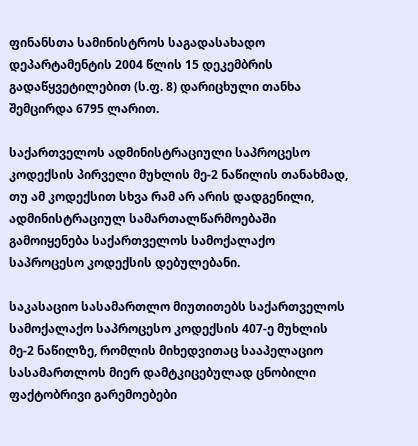ფინანსთა სამინისტროს საგადასახადო დეპარტამენტის 2004 წლის 15 დეკემბრის გადაწყვეტილებით (ს.ფ. 8) დარიცხული თანხა შემცირდა 6795 ლარით.

საქართველოს ადმინისტრაციული საპროცესო კოდექსის პირველი მუხლის მე-2 ნაწილის თანახმად, თუ ამ კოდექსით სხვა რამ არ არის დადგენილი, ადმინისტრაციულ სამართალწარმოებაში გამოიყენება საქართველოს სამოქალაქო საპროცესო კოდექსის დებულებანი.

საკასაციო სასამართლო მიუთითებს საქართველოს სამოქალაქო საპროცესო კოდექსის 407-ე მუხლის მე-2 ნაწილზე, რომლის მიხედვითაც სააპელაციო სასამართლოს მიერ დამტკიცებულად ცნობილი ფაქტობრივი გარემოებები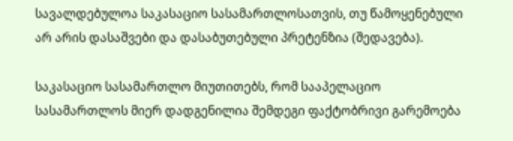სავალდებულოა საკასაციო სასამართლოსათვის, თუ წამოყენებული არ არის დასაშვები და დასაბუთებული პრეტენზია (შედავება).

საკასაციო სასამართლო მიუთითებს, რომ სააპელაციო სასამართლოს მიერ დადგენილია შემდეგი ფაქტობრივი გარემოება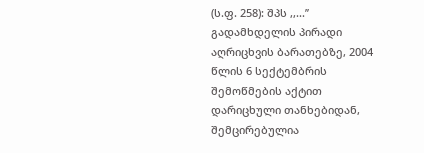(ს.ფ. 258): შპს ,,...’’ გადამხდელის პირადი აღრიცხვის ბარათებზე, 2004 წლის 6 სექტემბრის შემოწმების აქტით დარიცხული თანხებიდან, შემცირებულია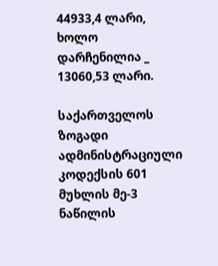44933,4 ლარი, ხოლო დარჩენილია _ 13060,53 ლარი.

საქართველოს ზოგადი ადმინისტრაციული კოდექსის 601 მუხლის მე-3 ნაწილის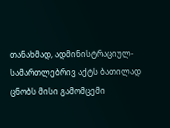თანახმად, ადმინისტრაციულ-სამართლებრივ აქტს ბათილად ცნობს მისი გამომცემი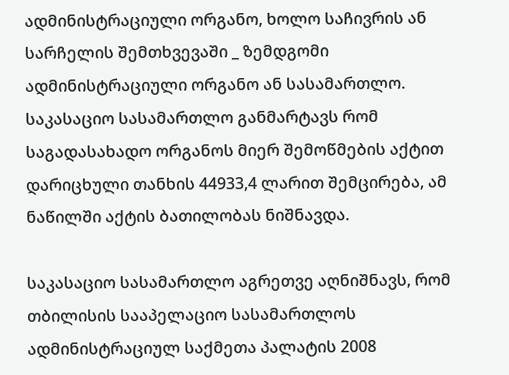ადმინისტრაციული ორგანო, ხოლო საჩივრის ან სარჩელის შემთხვევაში _ ზემდგომი ადმინისტრაციული ორგანო ან სასამართლო. საკასაციო სასამართლო განმარტავს რომ საგადასახადო ორგანოს მიერ შემოწმების აქტით დარიცხული თანხის 44933,4 ლარით შემცირება, ამ ნაწილში აქტის ბათილობას ნიშნავდა.

საკასაციო სასამართლო აგრეთვე აღნიშნავს, რომ თბილისის სააპელაციო სასამართლოს ადმინისტრაციულ საქმეთა პალატის 2008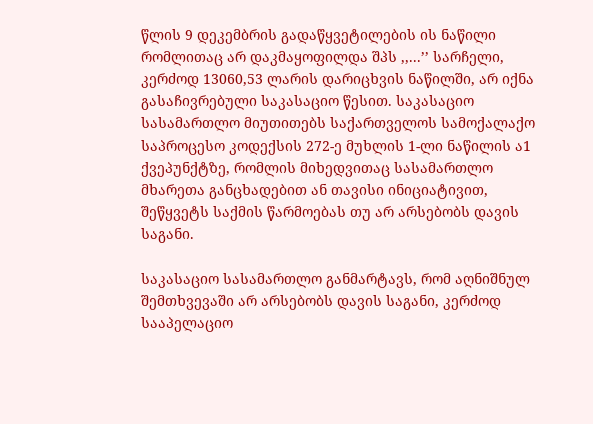წლის 9 დეკემბრის გადაწყვეტილების ის ნაწილი რომლითაც არ დაკმაყოფილდა შპს ,,...’’ სარჩელი, კერძოდ 13060,53 ლარის დარიცხვის ნაწილში, არ იქნა გასაჩივრებული საკასაციო წესით. საკასაციო სასამართლო მიუთითებს საქართველოს სამოქალაქო საპროცესო კოდექსის 272-ე მუხლის 1-ლი ნაწილის ა1 ქვეპუნქტზე, რომლის მიხედვითაც სასამართლო მხარეთა განცხადებით ან თავისი ინიციატივით, შეწყვეტს საქმის წარმოებას თუ არ არსებობს დავის საგანი.

საკასაციო სასამართლო განმარტავს, რომ აღნიშნულ შემთხვევაში არ არსებობს დავის საგანი, კერძოდ სააპელაციო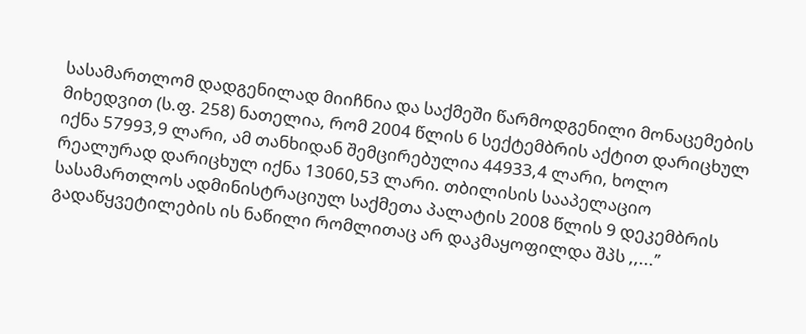სასამართლომ დადგენილად მიიჩნია და საქმეში წარმოდგენილი მონაცემების მიხედვით (ს.ფ. 258) ნათელია, რომ 2004 წლის 6 სექტემბრის აქტით დარიცხულ იქნა 57993,9 ლარი, ამ თანხიდან შემცირებულია 44933,4 ლარი, ხოლო რეალურად დარიცხულ იქნა 13060,53 ლარი. თბილისის სააპელაციო სასამართლოს ადმინისტრაციულ საქმეთა პალატის 2008 წლის 9 დეკემბრის გადაწყვეტილების ის ნაწილი რომლითაც არ დაკმაყოფილდა შპს ,,...’’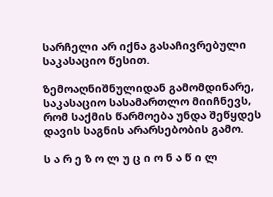სარჩელი არ იქნა გასაჩივრებული საკასაციო წესით.

ზემოაღნიშნულიდან გამომდინარე, საკასაციო სასამართლო მიიჩნევს, რომ საქმის წარმოება უნდა შეწყდეს დავის საგნის არარსებობის გამო.

ს ა რ ე ზ ო ლ უ ც ი ო ნ ა წ ი ლ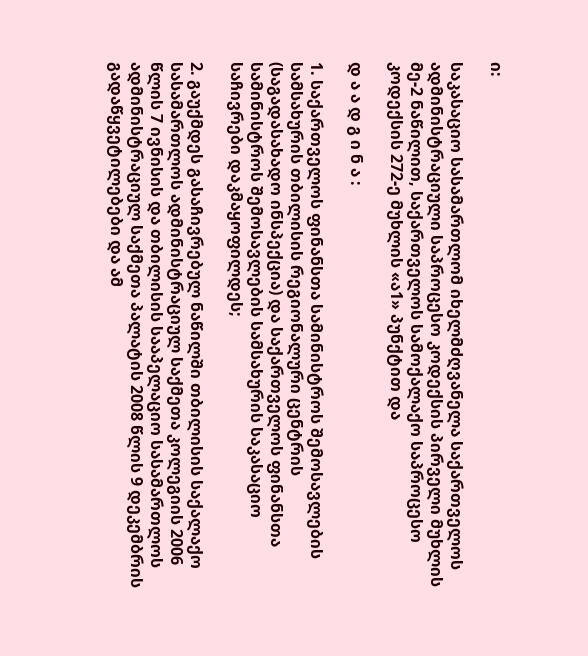ი:

საკასაციო სასამართლომ იხელმძღვანელა საქართველოს ადმინისტრაციული საპროცესო კოდექსის პირველი მუხლის მე-2 ნაწილით, საქართველოს სამოქალაქო საპროცესო კოდექსის 272-ე მუხლის «ა1» პუნქტით და

დ ა ა დ გ ი ნ ა :

1. საქართველოს ფინანსთა სამინისტროს შემოსავლების სამსახურის თბილისის რეგიონალური ცენტრის (საგადასახადო ინსპექცია) და საქართველოს ფინანსთა სამინისტროს შემოსავლების სამსახურის საკასაციო საჩივრები დაკმაყოფილდეს;

2. გაუქმდეს გასაჩივრებულ ნაწილში თბილისის საქალაქო სასამართლოს ადმინისტრაციულ საქმეთა კოლეგიის 2006 წლის 7 ივნისის და თბილისის სააპელაციო სასამართლოს ადმინისტრაციულ საქმეთა პალატის 2008 წლის 9 დეკემბრის გადაწყვეტილებები და ამ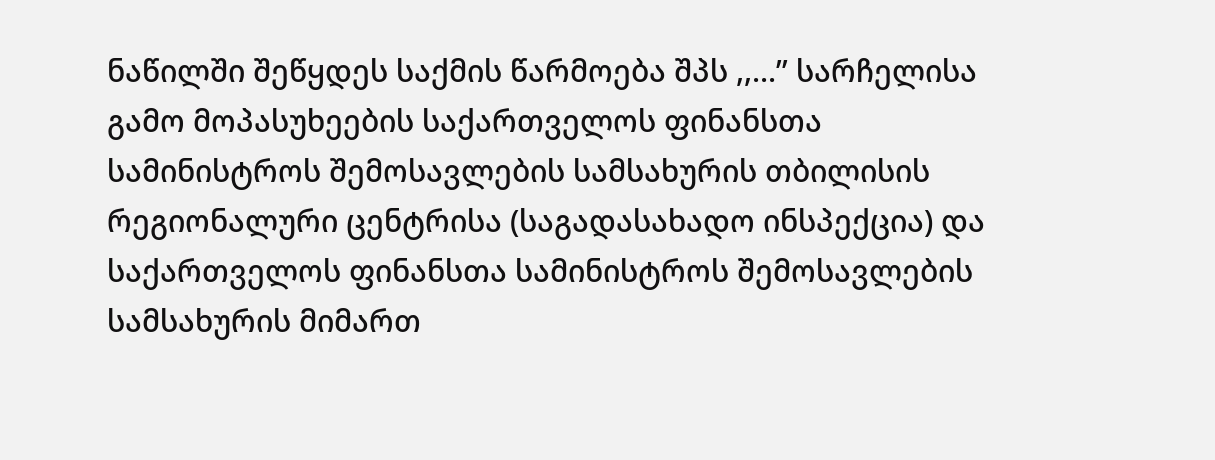ნაწილში შეწყდეს საქმის წარმოება შპს ,,...’’ სარჩელისა გამო მოპასუხეების საქართველოს ფინანსთა სამინისტროს შემოსავლების სამსახურის თბილისის რეგიონალური ცენტრისა (საგადასახადო ინსპექცია) და საქართველოს ფინანსთა სამინისტროს შემოსავლების სამსახურის მიმართ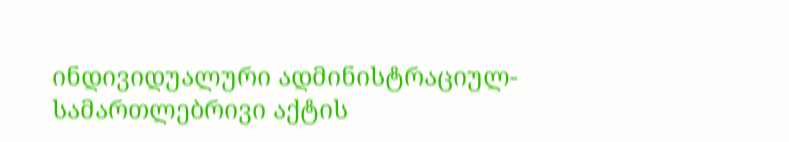ინდივიდუალური ადმინისტრაციულ-სამართლებრივი აქტის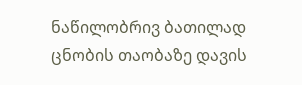ნაწილობრივ ბათილად ცნობის თაობაზე დავის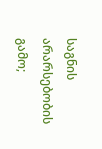საგნის არარსებობის გამო;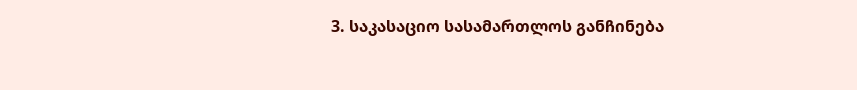3. საკასაციო სასამართლოს განჩინება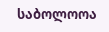საბოლოოა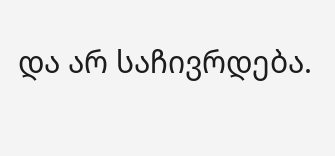და არ საჩივრდება.